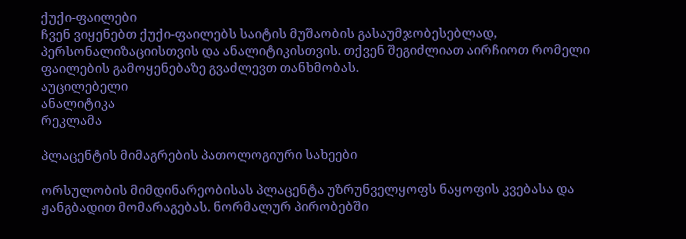ქუქი-ფაილები
ჩვენ ვიყენებთ ქუქი-ფაილებს საიტის მუშაობის გასაუმჯობესებლად, პერსონალიზაციისთვის და ანალიტიკისთვის. თქვენ შეგიძლიათ აირჩიოთ რომელი ფაილების გამოყენებაზე გვაძლევთ თანხმობას.
აუცილებელი
ანალიტიკა
რეკლამა

პლაცენტის მიმაგრების პათოლოგიური სახეები

ორსულობის მიმდინარეობისას პლაცენტა უზრუნველყოფს ნაყოფის კვებასა და ჟანგბადით მომარაგებას. ნორმალურ პირობებში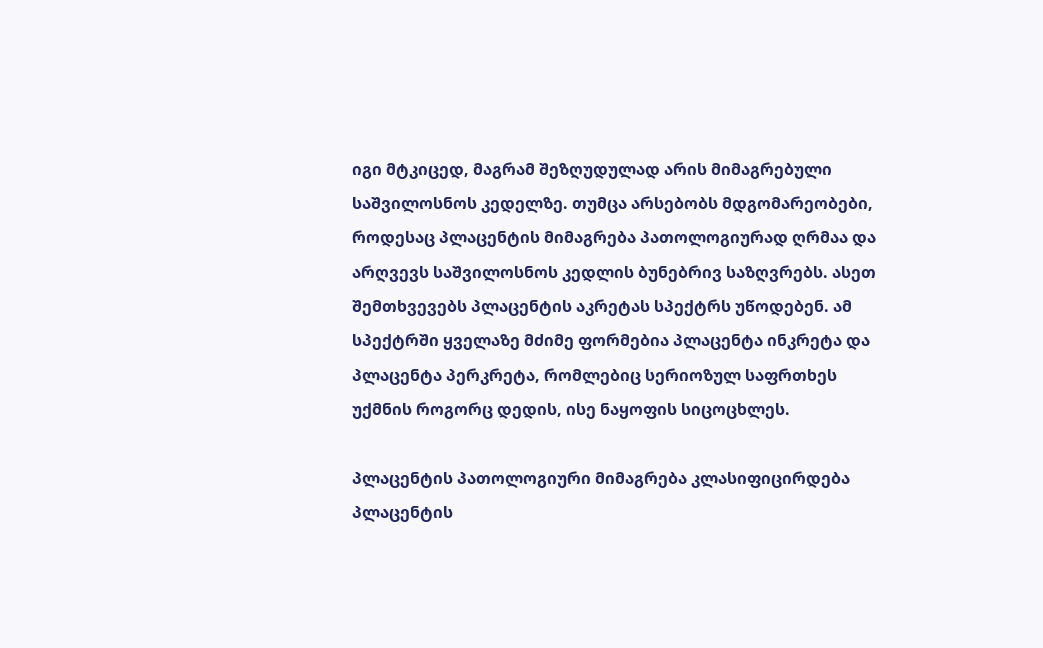იგი მტკიცედ, მაგრამ შეზღუდულად არის მიმაგრებული საშვილოსნოს კედელზე. თუმცა არსებობს მდგომარეობები, როდესაც პლაცენტის მიმაგრება პათოლოგიურად ღრმაა და არღვევს საშვილოსნოს კედლის ბუნებრივ საზღვრებს. ასეთ შემთხვევებს პლაცენტის აკრეტას სპექტრს უწოდებენ. ამ სპექტრში ყველაზე მძიმე ფორმებია პლაცენტა ინკრეტა და პლაცენტა პერკრეტა, რომლებიც სერიოზულ საფრთხეს უქმნის როგორც დედის, ისე ნაყოფის სიცოცხლეს.

პლაცენტის პათოლოგიური მიმაგრება კლასიფიცირდება პლაცენტის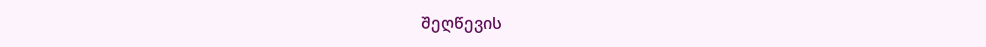შეღწევის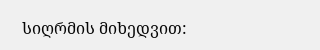სიღრმის მიხედვით: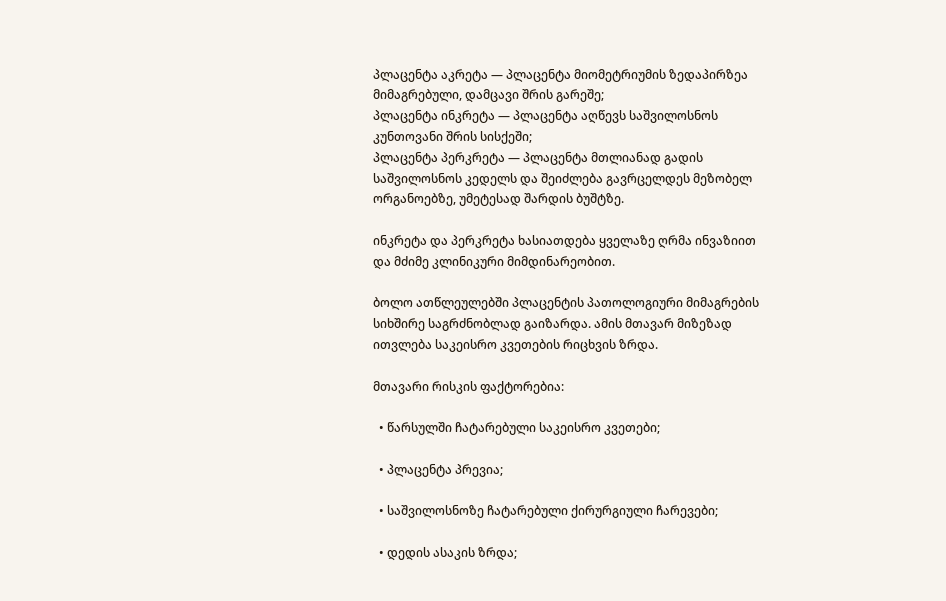პლაცენტა აკრეტა — პლაცენტა მიომეტრიუმის ზედაპირზეა მიმაგრებული, დამცავი შრის გარეშე;
პლაცენტა ინკრეტა — პლაცენტა აღწევს საშვილოსნოს კუნთოვანი შრის სისქეში;
პლაცენტა პერკრეტა — პლაცენტა მთლიანად გადის საშვილოსნოს კედელს და შეიძლება გავრცელდეს მეზობელ ორგანოებზე, უმეტესად შარდის ბუშტზე.

ინკრეტა და პერკრეტა ხასიათდება ყველაზე ღრმა ინვაზიით და მძიმე კლინიკური მიმდინარეობით.

ბოლო ათწლეულებში პლაცენტის პათოლოგიური მიმაგრების სიხშირე საგრძნობლად გაიზარდა. ამის მთავარ მიზეზად ითვლება საკეისრო კვეთების რიცხვის ზრდა.

მთავარი რისკის ფაქტორებია:

  • წარსულში ჩატარებული საკეისრო კვეთები;

  • პლაცენტა პრევია;

  • საშვილოსნოზე ჩატარებული ქირურგიული ჩარევები;

  • დედის ასაკის ზრდა;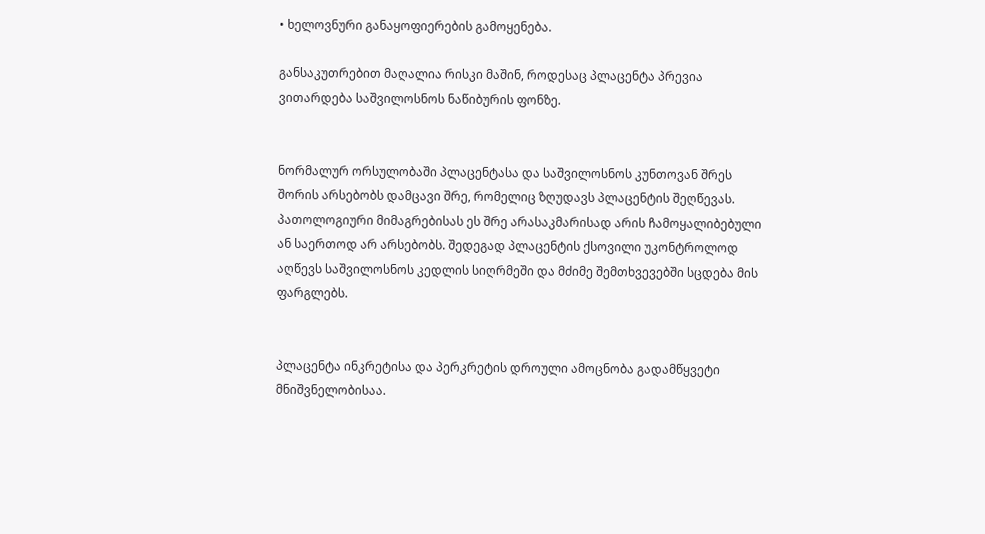• ხელოვნური განაყოფიერების გამოყენება.

განსაკუთრებით მაღალია რისკი მაშინ, როდესაც პლაცენტა პრევია ვითარდება საშვილოსნოს ნაწიბურის ფონზე.


ნორმალურ ორსულობაში პლაცენტასა და საშვილოსნოს კუნთოვან შრეს შორის არსებობს დამცავი შრე, რომელიც ზღუდავს პლაცენტის შეღწევას. პათოლოგიური მიმაგრებისას ეს შრე არასაკმარისად არის ჩამოყალიბებული ან საერთოდ არ არსებობს. შედეგად პლაცენტის ქსოვილი უკონტროლოდ აღწევს საშვილოსნოს კედლის სიღრმეში და მძიმე შემთხვევებში სცდება მის ფარგლებს.


პლაცენტა ინკრეტისა და პერკრეტის დროული ამოცნობა გადამწყვეტი მნიშვნელობისაა.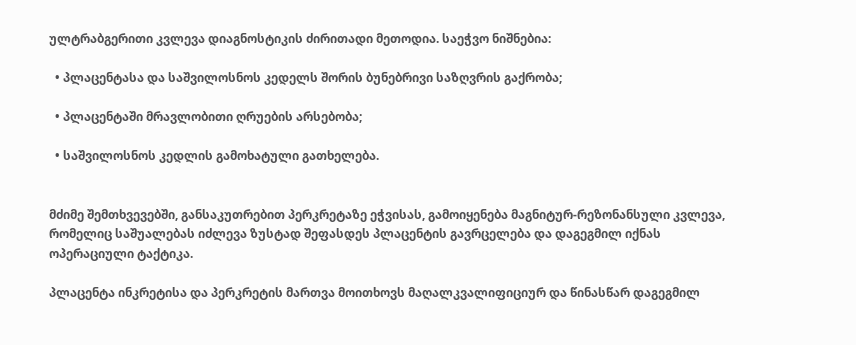ულტრაბგერითი კვლევა დიაგნოსტიკის ძირითადი მეთოდია. საეჭვო ნიშნებია:

  • პლაცენტასა და საშვილოსნოს კედელს შორის ბუნებრივი საზღვრის გაქრობა;

  • პლაცენტაში მრავლობითი ღრუების არსებობა;

  • საშვილოსნოს კედლის გამოხატული გათხელება.


მძიმე შემთხვევებში, განსაკუთრებით პერკრეტაზე ეჭვისას, გამოიყენება მაგნიტურ-რეზონანსული კვლევა, რომელიც საშუალებას იძლევა ზუსტად შეფასდეს პლაცენტის გავრცელება და დაგეგმილ იქნას ოპერაციული ტაქტიკა.

პლაცენტა ინკრეტისა და პერკრეტის მართვა მოითხოვს მაღალკვალიფიციურ და წინასწარ დაგეგმილ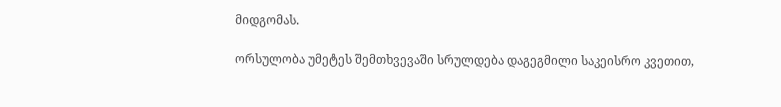მიდგომას.

ორსულობა უმეტეს შემთხვევაში სრულდება დაგეგმილი საკეისრო კვეთით,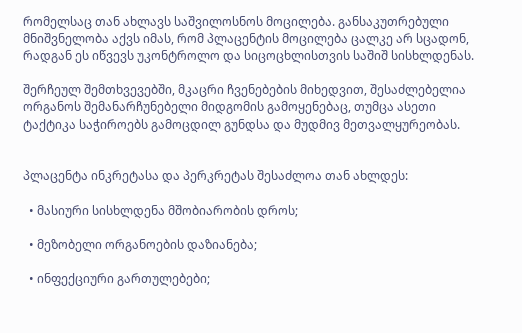რომელსაც თან ახლავს საშვილოსნოს მოცილება. განსაკუთრებული მნიშვნელობა აქვს იმას, რომ პლაცენტის მოცილება ცალკე არ სცადონ, რადგან ეს იწვევს უკონტროლო და სიცოცხლისთვის საშიშ სისხლდენას.

შერჩეულ შემთხვევებში, მკაცრი ჩვენებების მიხედვით, შესაძლებელია ორგანოს შემანარჩუნებელი მიდგომის გამოყენებაც, თუმცა ასეთი ტაქტიკა საჭიროებს გამოცდილ გუნდსა და მუდმივ მეთვალყურეობას.


პლაცენტა ინკრეტასა და პერკრეტას შესაძლოა თან ახლდეს:

  • მასიური სისხლდენა მშობიარობის დროს;

  • მეზობელი ორგანოების დაზიანება;

  • ინფექციური გართულებები;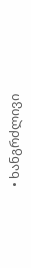• ხანგრძლივი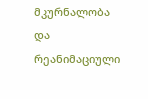მკურნალობა და რეანიმაციული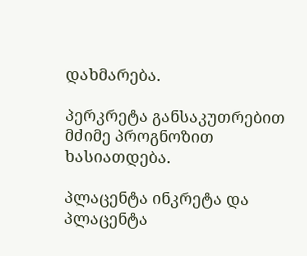დახმარება.

პერკრეტა განსაკუთრებით მძიმე პროგნოზით ხასიათდება.

პლაცენტა ინკრეტა და პლაცენტა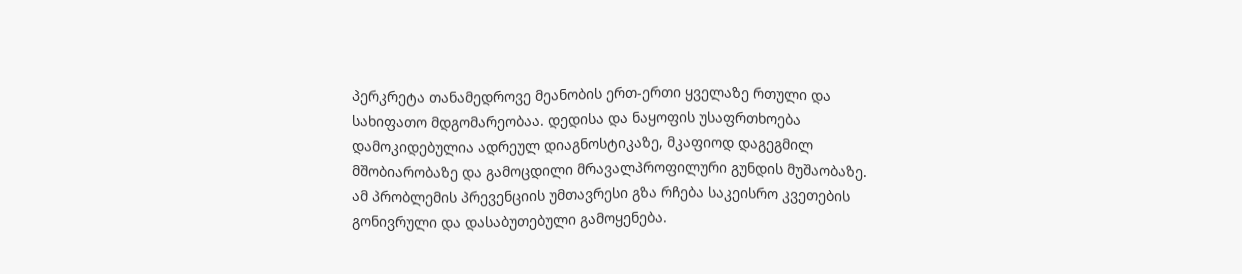პერკრეტა თანამედროვე მეანობის ერთ-ერთი ყველაზე რთული და სახიფათო მდგომარეობაა. დედისა და ნაყოფის უსაფრთხოება დამოკიდებულია ადრეულ დიაგნოსტიკაზე, მკაფიოდ დაგეგმილ მშობიარობაზე და გამოცდილი მრავალპროფილური გუნდის მუშაობაზე. ამ პრობლემის პრევენციის უმთავრესი გზა რჩება საკეისრო კვეთების გონივრული და დასაბუთებული გამოყენება.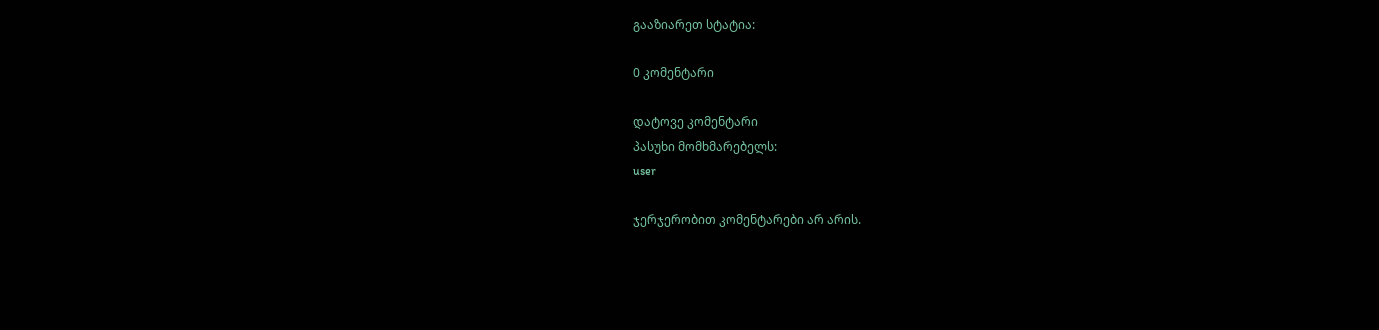გააზიარეთ სტატია:

0 კომენტარი

დატოვე კომენტარი
პასუხი მომხმარებელს:
user

ჯერჯერობით კომენტარები არ არის.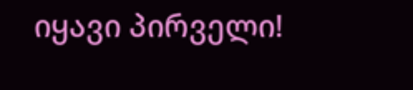იყავი პირველი!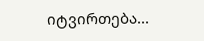იტვირთება...